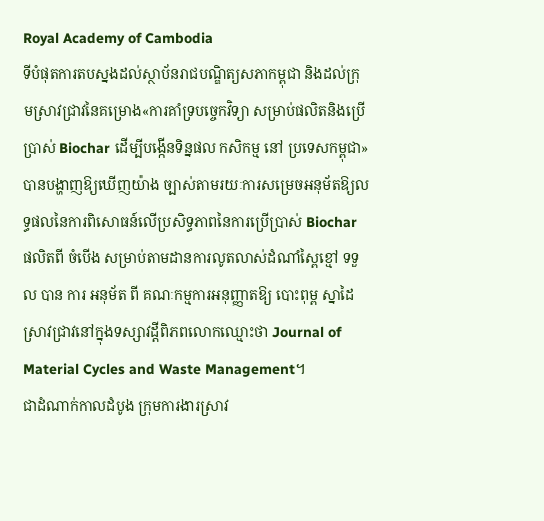Royal Academy of Cambodia
ទីបំផុតការតបស្នងដល់ស្ថាប័នរាជបណ្ឌិត្យសភាកម្ពុជា និងដល់ក្រុមស្រាវជ្រាវនៃគម្រោង«ការគាំទ្របច្ចេកវិទ្យា សម្រាប់ផលិតនិងប្រើប្រាស់ Biochar ដើម្បីបង្កើនទិន្នផល កសិកម្ម នៅ ប្រទេសកម្ពុជា» បានបង្ហាញឱ្យឃើញយ៉ាង ច្បាស់តាមរយៈការសម្រេចអនុម័តឱ្យលទ្ធផលនៃការពិសោធន៍លើប្រសិទ្ធភាពនៃការប្រើប្រាស់ Biochar ផលិតពី ចំបើង សម្រាប់តាមដានការលូតលាស់ដំណាំស្ពៃខ្មៅ ទទួល បាន ការ អនុម័ត ពី គណៈកម្មការអនុញ្ញាតឱ្យ បោះពុម្ព ស្នាដៃ ស្រាវជ្រាវនៅក្នុងទស្សាវដ្តីពិភពលោកឈ្មោះថា Journal of Material Cycles and Waste Management។
ជាដំណាក់កាលដំបូង ក្រុមការងារស្រាវ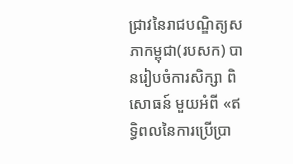ជ្រាវនៃរាជបណ្ឌិត្យសភាកម្ពុជា(របសក) បានរៀបចំការសិក្សា ពិសោធន៍ មួយអំពី «ឥទ្ធិពលនៃការប្រើប្រា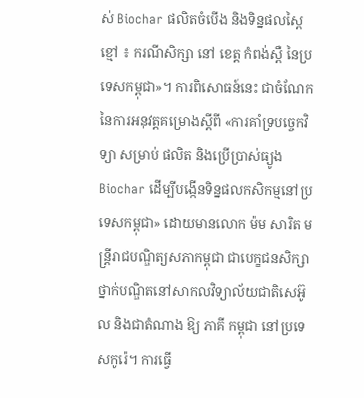ស់ Biochar ផលិតចំបើង និងទិន្នផលស្ពៃខ្មៅ ៖ ករណីសិក្សា នៅ ខេត្ត កំពង់ស្ពឺ នៃប្រទេសកម្ពុជា»។ ការពិសោធន៍នេះ ជាចំណែកនៃការអនុវត្តគម្រោងស្តីពី «ការគាំទ្របច្ចេកវិទ្យា សម្រាប់ ផលិត និងប្រើប្រាស់ធ្យូង Biochar ដើម្បីបង្កើនទិន្នផលកសិកម្មនៅប្រទេសកម្ពុជា» ដោយមានលោក ម៉ម សារិត មន្ត្រីរាជបណ្ឌិត្យសភាកម្ពុជា ជាបេក្ខជនសិក្សាថ្នាក់បណ្ឌិតនៅសាកលវិទ្យាល័យជាតិសេអ៊ូល និងជាតំណាង ឱ្យ ភាគី កម្ពុជា នៅប្រទេសកូរ៉េ។ ការធ្វើ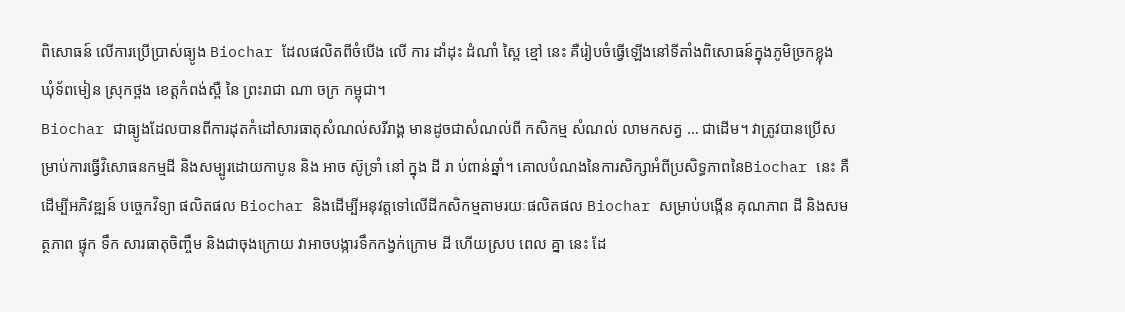ពិសោធន៍ លើការប្រើប្រាស់ធ្យូង Biochar ដែលផលិតពីចំបើង លើ ការ ដាំដុះ ដំណាំ ស្ពៃ ខ្មៅ នេះ គឺរៀបចំធ្វើឡើងនៅទីតាំងពិសោធន៍ក្នុងភូមិច្រកខ្លុង ឃុំទ័ពមៀន ស្រុកថ្ពង ខេត្តកំពង់ស្ពឺ នៃ ព្រះរាជា ណា ចក្រ កម្ពុជា។
Biochar ជាធ្យូងដែលបានពីការដុតកំដៅសារធាតុសំណល់សរីរាង្គ មានដូចជាសំណល់ពី កសិកម្ម សំណល់ លាមកសត្វ … ជាដើម។ វាត្រូវបានប្រើសម្រាប់ការធ្វើវិសោធនកម្មដី និងសម្បូរដោយកាបូន និង អាច ស៊ូទ្រាំ នៅ ក្នុង ដី រា ប់ពាន់ឆ្នាំ។ គោលបំណងនៃការសិក្សាអំពីប្រសិទ្ធភាពនៃBiochar នេះ គឺដើម្បីអភិវឌ្ឍន៍ បច្ចេកវិទ្យា ផលិតផល Biochar និងដើម្បីអនុវត្តទៅលើដីកសិកម្មតាមរយៈផលិតផល Biochar សម្រាប់បង្កើន គុណភាព ដី និងសមត្ថភាព ផ្ទុក ទឹក សារធាតុចិញ្ចឹម និងជាចុងក្រោយ វាអាចបង្ការទឹកកង្វក់ក្រោម ដី ហើយស្រប ពេល គ្នា នេះ ដែ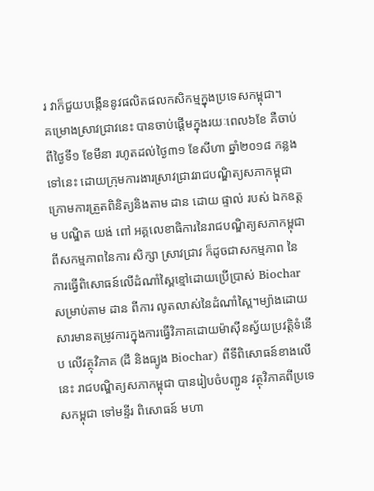រ វាក៏ជួយបង្កើននូវផលិតផលកសិកម្មក្នុងប្រទេសកម្ពុជា។
គម្រោងស្រាវជ្រាវនេះ បានចាប់ផ្តើមក្នុងរយៈពេល៦ខែ គឺចាប់ពីថ្ងៃទី១ ខែមីនា រហូតដល់ថ្ងៃ៣១ ខែសីហា ឆ្នាំ២០១៨ កន្លងទៅនេះ ដោយក្រុមការងារស្រាវជ្រាវរាជបណ្ឌិត្យសភាកម្ពុជា ក្រោមការត្រួតពិនិត្យនិងតាម ដាន ដោយ ផ្ទាល់ របស់ ឯកឧត្តម បណ្ឌិត យង់ ពៅ អគ្គលេខាធិការនៃរាជបណ្ឌិត្យសភាកម្ពុជា ពីសកម្មភាពនៃការ សិក្សា ស្រាវជ្រាវ ក៏ដូចជាសកម្មភាព នៃ ការធ្វើពិសោធន៍លើដំណាំស្ពៃខ្មៅដោយប្រើប្រាស់ Biochar សម្រាប់តាម ដាន ពីការ លូតលាស់នៃដំណាំស្ពៃ។ម្យ៉ាងដោយសារមានតម្រូវការក្នុងការធ្វើវិភាគដោយម៉ាស៊ីនស្វ័យប្រវត្តិទំនើប លើវត្ថុវិភាគ (ដី និងធ្យូង Biochar) ពីទីពិសោធន៍ខាងលើនេះ រាជបណ្ឌិត្យសភាកម្ពុជា បានរៀបចំបញ្ជូន វត្ថុវិភាគពីប្រទេសកម្ពុជា ទៅមន្ទីរ ពិសោធន៍ មហា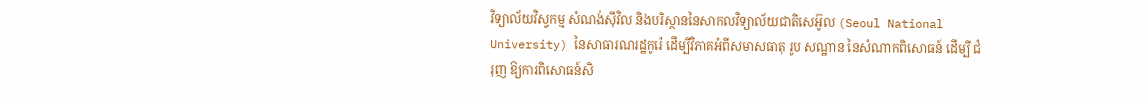វិទ្យាល័យវិស្វកម្ម សំណង់ស៊ីវិល និងបរិស្ថាននៃសាកលវិទ្យាល័យជាតិសេអ៊ូល (Seoul National University) នៃសាធារណរដ្ឋកូរ៉េ ដើម្បីវិភាគអំពីសមាសធាតុ រូប សណ្ឋាន នៃសំណាកពិសោធន៍ ដើម្បី ជំរុញ ឱ្យការពិសោធន៍សិ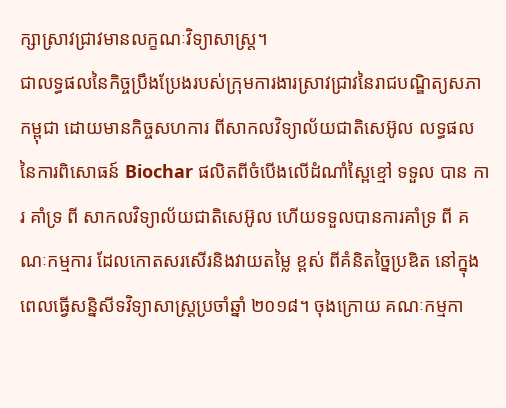ក្សាស្រាវជ្រាវមានលក្ខណៈវិទ្យាសាស្ត្រ។
ជាលទ្ធផលនៃកិច្ចប្រឹងប្រែងរបស់ក្រុមការងារស្រាវជ្រាវនៃរាជបណ្ឌិត្យសភាកម្ពុជា ដោយមានកិច្ចសហការ ពីសាកលវិទ្យាល័យជាតិសេអ៊ូល លទ្ធផលនៃការពិសោធន៍ Biochar ផលិតពីចំបើងលើដំណាំស្ពៃខ្មៅ ទទួល បាន ការ គាំទ្រ ពី សាកលវិទ្យាល័យជាតិសេអ៊ូល ហើយទទួលបានការគាំទ្រ ពី គណៈកម្មការ ដែលកោតសរសើរនិងវាយតម្លៃ ខ្ពស់ ពីគំនិតច្នៃប្រឌិត នៅក្នុងពេលធ្វើសន្និសីទវិទ្យាសាស្ត្រប្រចាំឆ្នាំ ២០១៨។ ចុងក្រោយ គណៈកម្មកា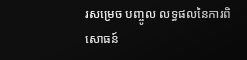រសម្រេច បញ្ចូល លទ្ធផលនៃការពិសោធន៍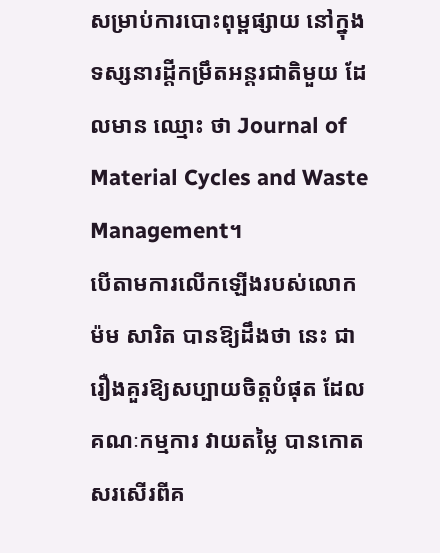សម្រាប់ការបោះពុម្ពផ្សាយ នៅក្នុងទស្សនារដ្តីកម្រឹតអន្តរជាតិមួយ ដែលមាន ឈ្មោះ ថា Journal of Material Cycles and Waste Management។
បើតាមការលើកឡើងរបស់លោក ម៉ម សារិត បានឱ្យដឹងថា នេះ ជារឿងគួរឱ្យសប្បាយចិត្តបំផុត ដែល គណៈកម្មការ វាយតម្លៃ បានកោតសរសើរពីគ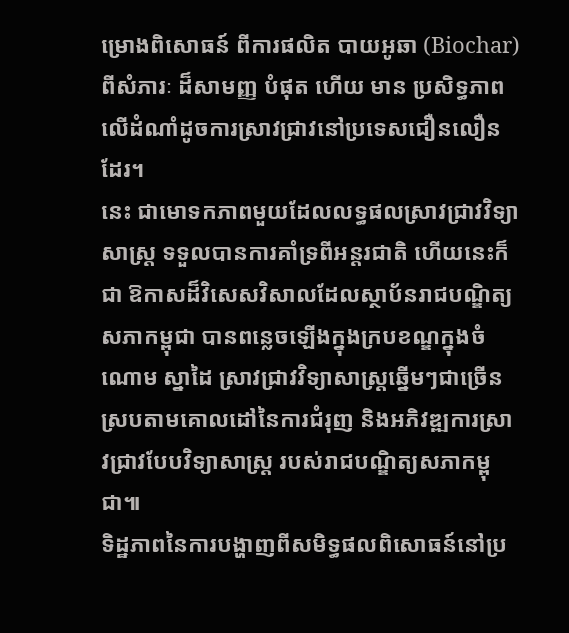ម្រោងពិសោធន៍ ពីការផលិត បាយអូឆា (Biochar) ពីសំភារៈ ដ៏សាមញ្ញ បំផុត ហើយ មាន ប្រសិទ្ធភាពលើដំណាំដូចការស្រាវជ្រាវនៅប្រទេសជឿនលឿនដែរ។
នេះ ជាមោទកភាពមួយដែលលទ្ធផលស្រាវជ្រាវវិទ្យាសាស្ត្រ ទទួលបានការគាំទ្រពីអន្តរជាតិ ហើយនេះក៏ជា ឱកាសដ៏វិសេសវិសាលដែលស្ថាប័នរាជបណ្ឌិត្យសភាកម្ពុជា បានពន្លេចឡើងក្នុងក្របខណ្ឌក្នុងចំណោម ស្នាដៃ ស្រាវជ្រាវវិទ្យាសាស្ត្រឆ្នើមៗជាច្រើន ស្របតាមគោលដៅនៃការជំរុញ និងអភិវឌ្ឍការស្រាវជ្រាវបែបវិទ្យាសាស្ត្រ របស់រាជបណ្ឌិត្យសភាកម្ពុជា៕
ទិដ្ឋភាពនៃការបង្ហាញពីសមិទ្ធផលពិសោធន៍នៅប្រ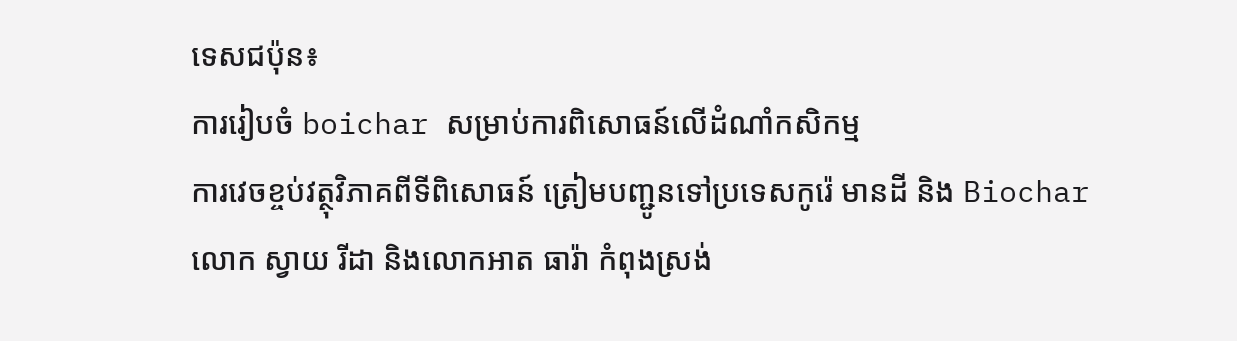ទេសជប៉ុន៖
ការរៀបចំ boichar សម្រាប់ការពិសោធន៍លើដំណាំកសិកម្ម
ការវេចខ្ចប់វត្ថុវិភាគពីទីពិសោធន៍ ត្រៀមបញ្ជូនទៅប្រទេសកូរ៉េ មានដី និង Biochar
លោក ស្វាយ រីដា និងលោកអាត ធារ៉ា កំពុងស្រង់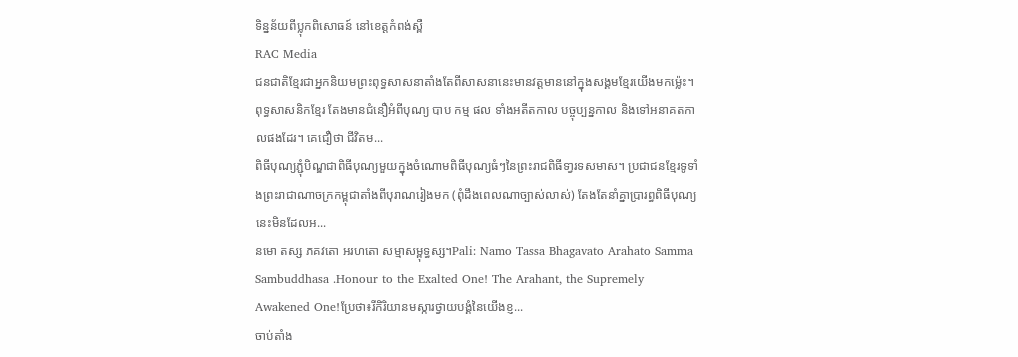ទិន្នន័យពីប្លុកពិសោធន៍ នៅខេត្តកំពង់ស្ពឺ
RAC Media
ជនជាតិខ្មែរជាអ្នកនិយមព្រះពុទ្ធសាសនាតាំងតែពីសាសនានេះមានវត្តមាននៅក្នុងសង្គមខ្មែរយើងមកម៉្លេះ។ ពុទ្ធសាសនិកខ្មែរ តែងមានជំនឿអំពីបុណ្យ បាប កម្ម ផល ទាំងអតីតកាល បច្ចុប្បន្នកាល និងទៅអនាគតកាលផងដែរ។ គេជឿថា ជីវិតម...
ពិធីបុណ្យភ្ជុំបិណ្ឌជាពិធីបុណ្យមួយក្នុងចំណោមពិធីបុណ្យធំៗនៃព្រះរាជពិធីទា្វរទសមាស។ ប្រជាជនខ្មែរទូទាំងព្រះរាជាណាចក្រកម្ពុជាតាំងពីបុរាណរៀងមក (ពុំដឹងពេលណាច្បាស់លាស់) តែងតែនាំគ្នាប្រារព្ធពិធីបុណ្យនេះមិនដែលអ...
នមោ តស្ស ភគវតោ អរហតោ សម្មាសម្ពុទ្ធស្ស។Pali: Namo Tassa Bhagavato Arahato Samma Sambuddhasa .Honour to the Exalted One! The Arahant, the Supremely Awakened One!ប្រែថា៖រីកិរិយានមស្ការថ្វាយបង្គំនៃយើងខ្ញ...
ចាប់តាំង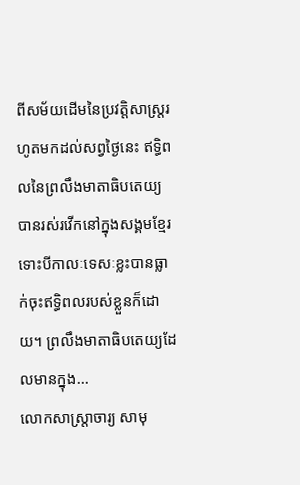ពីសម័យដើមនៃប្រវត្តិសាស្ត្ររហូតមកដល់សព្វថ្ងៃនេះ ឥទ្ធិពលនៃព្រលឹងមាតាធិបតេយ្យ បានរស់រវើកនៅក្នុងសង្គមខ្មែរ ទោះបីកាលៈទេសៈខ្លះបានធ្លាក់ចុះឥទ្ធិពលរបស់ខ្លួនក៏ដោយ។ ព្រលឹងមាតាធិបតេយ្យដែលមានក្នុង...
លោកសាស្ដ្រាចារ្យ សាមុ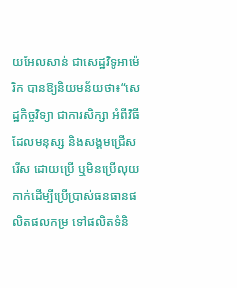យអែលសាន់ ជាសេដ្ឋវិទូអាម៉េរិក បានឱ្យនិយមន័យថា៖“សេដ្ឋកិច្ចវិទ្យា ជាការសិក្សា អំពីវិធីដែលមនុស្ស និងសង្គមជ្រើសរើស ដោយប្រើ ឬមិនប្រើលុយកាក់ដើម្បីប្រើប្រាស់ធនធានផលិតផលកម្រ ទៅផលិតទំនិ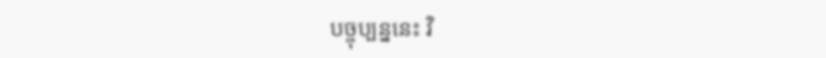បច្ចុប្បន្ននេះ វិ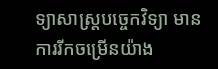ទ្យាសាស្ដ្របច្ចេកវិទ្យា មានការរីកចម្រើនយ៉ាង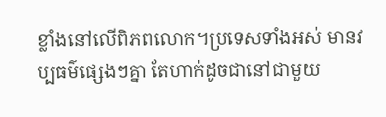ខ្លាំងនៅលើពិភពលោក។ប្រទេសទាំងអស់ មានវប្បធម៌ផ្សេងៗគ្នា តែហាក់ដូចជានៅជាមួយ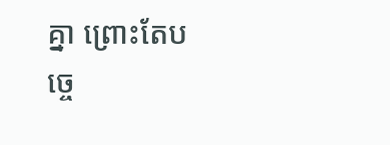គ្នា ព្រោះតែបច្ចេ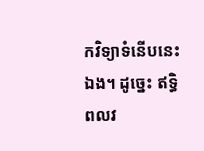កវិទ្យាទំនើបនេះឯង។ ដូច្នេះ ឥទ្ធិពលវ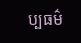ប្បធម៌